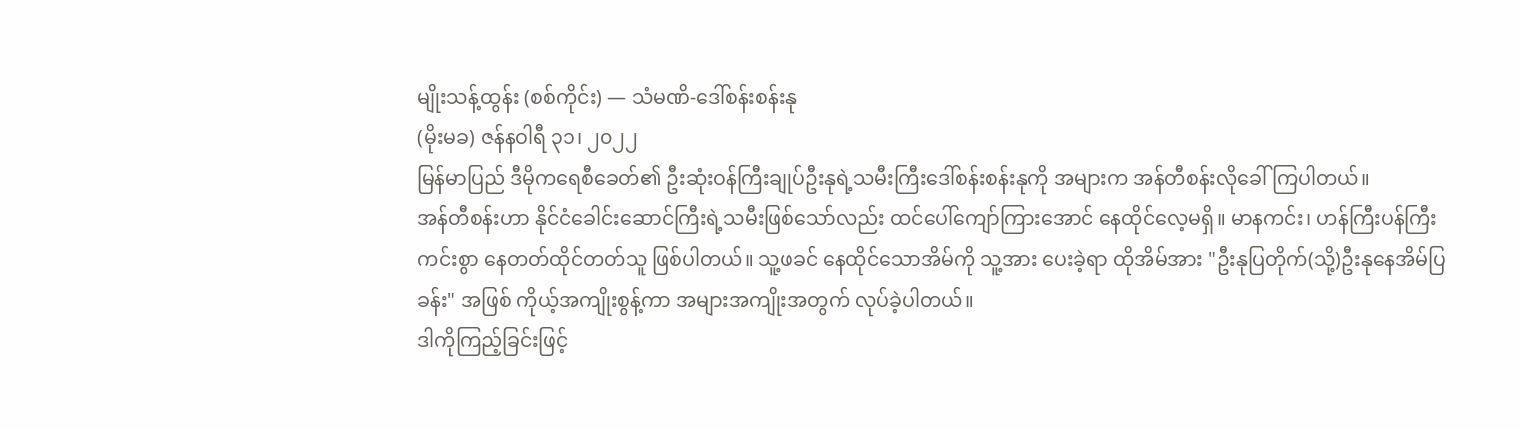မျိုးသန့်ထွန်း (စစ်ကိုင်း) — သံမဏိ-ဒေါ်စန်းစန်းနု
(မိုးမခ) ဇန်နဝါရီ ၃၁၊ ၂၀၂၂
မြန်မာပြည် ဒီမိုကရေစီခေတ်၏ ဦးဆုံးဝန်ကြီးချုပ်ဦးနုရဲ့သမီးကြီးဒေါ်စန်းစန်းနုကို အများက အန်တီစန်းလိုခေါ်ကြပါတယ်။
အန်တီစန်းဟာ နိုင်ငံခေါင်းဆောင်ကြီးရဲ့သမီးဖြစ်သော်လည်း ထင်ပေါ်ကျော်ကြားအောင် နေထိုင်လေ့မရှိ။ မာနကင်း၊ ဟန်ကြီးပန်ကြီးကင်းစွာ နေတတ်ထိုင်တတ်သူ ဖြစ်ပါတယ်။ သူ့ဖခင် နေထိုင်သောအိမ်ကို သူ့အား ပေးခဲ့ရာ ထိုအိမ်အား "ဦးနုပြတိုက်(သို့)ဦးနုနေအိမ်ပြခန်း" အဖြစ် ကိုယ့်အကျိုးစွန့်ကာ အများအကျိုးအတွက် လုပ်ခဲ့ပါတယ်။
ဒါကိုကြည့်ခြင်းဖြင့်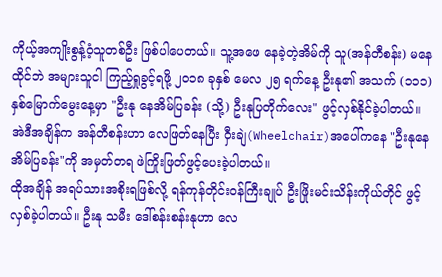ကိုယ့်အကျိုးစွန့်ဝံ့သူတစ်ဦး ဖြစ်ပါပေတယ်။ သူ့အဖေ နေခဲ့တဲ့အိမ်ကို သူ(အန်တီစန်း) မနေထိုင်ဘဲ အများသူငါ ကြည့်ရှုခွင့်ရဖို့ ၂၀၁၈ ခုနှစ် မေလ ၂၅ ရက်နေ့ ဦးနု၏ အသက် (၁၁၁) နှစ်မြောက်မွေးနေ့မှာ "ဦးနု နေအိမ်ပြခန်း (သို့) ဦးနုပြတိုက်လေး" ဖွင့်လှစ်နိုင်ခဲ့ပါတယ်။ အဲဒီအချိန်က အန်တီစန်းဟာ လေဖြတ်နေပြီး ဝှီးချဲ(Wheelchair)အပေါ်ကနေ "ဦးနုနေအိမ်ပြခန်း"ကို အမှတ်တရ ဖဲကြိုးဖြတ်ဖွင့်ပေးခဲ့ပါတယ်။
ထိုအချိန် အရပ်သားအစိုးရဖြစ်လို့ ရန်ကုန်တိုင်းဝန်ကြီးချုပ် ဦးဖြိုးမင်းသိန်းကိုယ်တိုင် ဖွင့်လှစ်ခဲ့ပါတယ်။ ဦးနု သမီး ဒေါ်စန်းစန်းနုဟာ လေ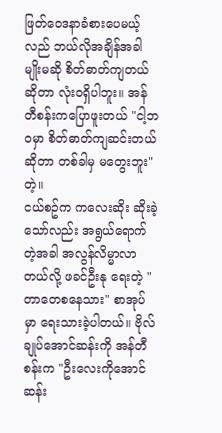ဖြတ်ဝေဒနာခံစားပေမယ့်လည် ဘယ်လိုအချိန်အခါမျိုးမဆို စိတ်ဓာတ်ကျတယ်ဆိုတာ လုံးဝရှိပါဘူး။ အန်တီစန်းကပြောဖူးတယ် "ငါ့ဘဝမှာ စိတ်ဓာတ်ကျဆင်းတယ်ဆိုတာ တစ်ခါမှ မတွေးဘူး" တဲ့။
ငယ်စဥ်က ကလေးဆိုး ဆိုးခဲ့သော်လည်း အရွယ်ရောက်တဲ့အခါ အလွန်လိမ္မာလာတယ်လို့ ဖခင်ဦးနု ရေးတဲ့ "တာတေစနေသား" စာအုပ်မှာ ရေးသားခဲ့ပါတယ်။ ဗိုလ်ချုပ်အောင်ဆန်းကို အန်တီစန်းက "ဦးလေးကိုအောင်ဆန်း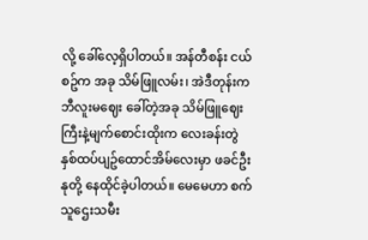လို့ ခေါ်လေ့ရှိပါတယ်။ အန်တီစန်း ငယ်စဥ်က အခု သိမ်ဖြူလမ်း၊ အဲဒီတုန်းက ဘီလူးမဈေး ခေါ်တဲ့အခု သိမ်ဖြူဈေးကြီးနဲ့မျက်စောင်းထိုးက လေးခန်းတွဲနှစ်ထပ်ပျဥ်ထောင်အိမ်လေးမှာ ဖခင်ဦးနုတို့ နေထိုင်ခဲ့ပါတယ်။ မေမေဟာ စက်သူဌေးသမီး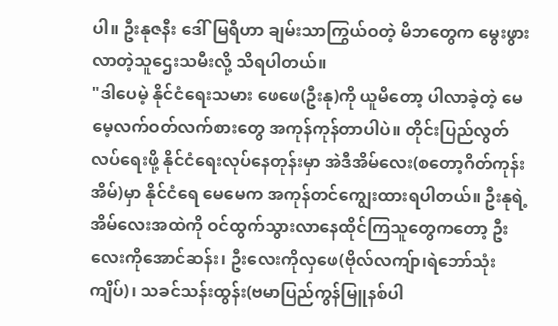ပါ။ ဦးနုဇနီး ဒေါ်မြရီဟာ ချမ်းသာကြွယ်ဝတဲ့ မိဘတွေက မွေးဖွားလာတဲ့သူဌေးသမီးလို့ သိရပါတယ်။
"ဒါပေမဲ့ နိုင်ငံရေးသမား ဖေဖေ(ဦးနု)ကို ယူမိတော့ ပါလာခဲ့တဲ့ မေမေ့လက်ဝတ်လက်စားတွေ အကုန်ကုန်တာပါပဲ။ တိုင်းပြည်လွတ်လပ်ရေးဖို့ နိုင်ငံရေးလုပ်နေတုန်းမှာ အဲဒီအိမ်လေး(စတော့ဂိတ်ကုန်းအိမ်)မှာ နိုင်ငံရေ မေမေက အကုန်တင်ကျွေးထားရပါတယ်။ ဦးနုရဲ့ အိမ်လေးအထဲကို ဝင်ထွက်သွားလာနေထိုင်ကြသူတွေကတော့ ဦးလေးကိုအောင်ဆန်း၊ ဦးလေးကိုလှဖေ(ဗိုလ်လကျ်ာ၊ရဲဘော်သုံးကျိပ်)၊ သခင်သန်းထွန်း(ဗမာပြည်ကွန်မြူနစ်ပါ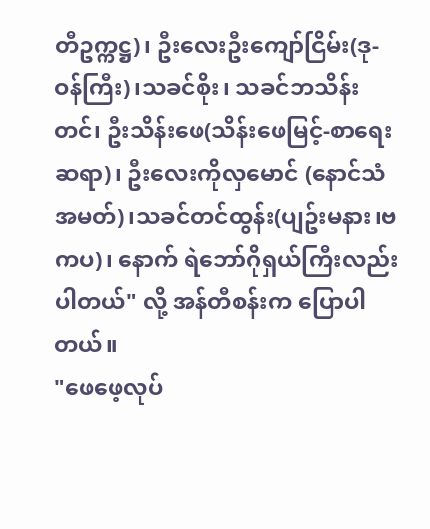တီဥက္ကဋ္ဌ)၊ ဦးလေးဦးကျော်ငြိမ်း(ဒု-ဝန်ကြီး)၊သခင်စိုး၊ သခင်ဘသိန်းတင်၊ ဦးသိန်းဖေ(သိန်းဖေမြင့်-စာရေးဆရာ)၊ ဦးလေးကိုလှမောင် (နောင်သံအမတ်)၊သခင်တင်ထွန်း(ပျဥ်းမနား၊ဗကပ)၊ နောက် ရဲဘော်ဂိုရှယ်ကြီးလည်း ပါတယ်" လို့ အန်တီစန်းက ပြောပါတယ်။
"ဖေဖေ့လုပ်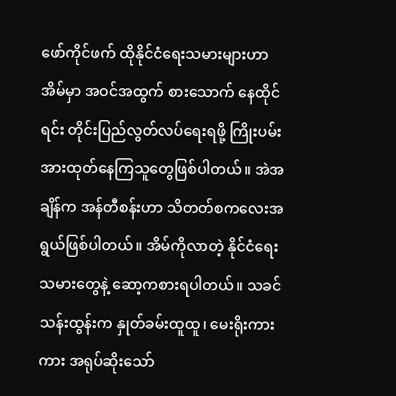ဖော်ကိုင်ဖက် ထိုနိုင်ငံရေးသမားများဟာ အိမ်မှာ အဝင်အထွက် စားသောက် နေထိုင်ရင်း တိုင်းပြည်လွတ်လပ်ရေးရဖို့ ကြိုးပမ်းအားထုတ်နေကြသူတွေဖြစ်ပါတယ်။ အဲအချိန်က အန်တီစန်းဟာ သိတတ်စကလေးအရွယ်ဖြစ်ပါတယ်။ အိမ်ကိုလာတဲ့ နိုင်ငံရေးသမားတွေနဲ့ ဆော့ကစားရပါတယ်။ သခင်သန်းထွန်းက နှုတ်ခမ်းထူထူ၊ မေးရိုးကားကား အရုပ်ဆိုးသော်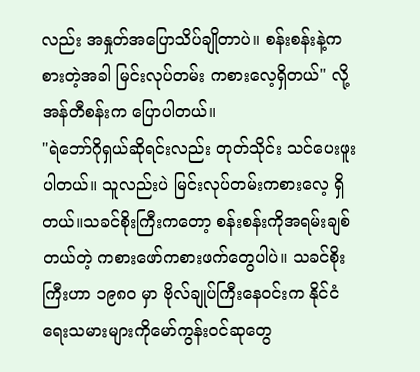လည်း အနှုတ်အပြောသိပ်ချိုတာပဲ။ စန်းစန်းနဲ့ကစားတဲ့အခါ မြင်းလုပ်တမ်း ကစားလေ့ရှိတယ်" လို့ အန်တီစန်းက ပြောပါတယ်။
"ရဲဘော်ဂိုရှယ်ဆိုရင်းလည်း တုတ်သိုင်း သင်ပေးဖူးပါတယ်။ သူလည်းပဲ မြင်းလုပ်တမ်းကစားလေ့ ရှိတယ်။သခင်စိုးကြီးကတော့ စန်းစန်းကိုအရမ်းချစ်တယ်တဲ့ ကစားဖော်ကစားဖက်တွေပါပဲ။ သခင်စိုးကြီးဟာ ၁၉၈၀ မှာ ဗိုလ်ချုပ်ကြီးနေဝင်းက နိုင်ငံရေးသမားများကိုမော်ကွန်းဝင်ဆုတွေ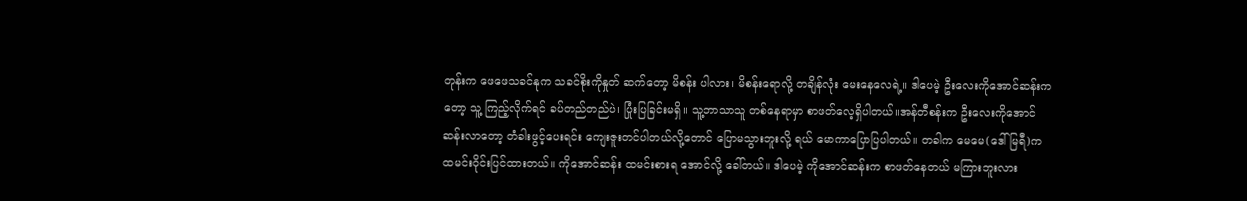တုန်းက ဖေဖေသခင်နုက သခင်စိုးကိုနှုတ် ဆက်တော့ မိစန်း ပါလား၊ မိစန်းရောလို့ တချိန်လုံး မေးနေလေရဲ့။ ဒါပေမဲ့ ဦးလေးကိုအောင်ဆန်းက တော့ သူ့ ကြည့်လိုက်ရင် ခပ်တည်တည်ပဲ၊ ပြုံးပြခြင်းမရှိ။ သူ့ဘာသာသူ တစ်နေရာမှာ စာဖတ်လေ့ရှိပါတယ်။အန်တီစန်းက ဦးလေးကိုအောင်ဆန်းလာတော့ တံခါးဖွင့်ပေးရင်း ကျေးဇူးတင်ပါတယ်လို့တောင် ပြောမသွားဘူးလို့ ရယ် မောကာပြောပြပါတယ်။ တခါက မေမေ(ဒေါ်မြရီ)က ထမင်းဝိုင်းပြင်ထားတယ်။ ကိုအောင်ဆန်း ထမင်းစားရ အောင်လို့ ခေါ်တယ်။ ဒါပေမဲ့ ကိုအောင်ဆန်းက စာဖတ်နေတယ် မကြားဘူးလား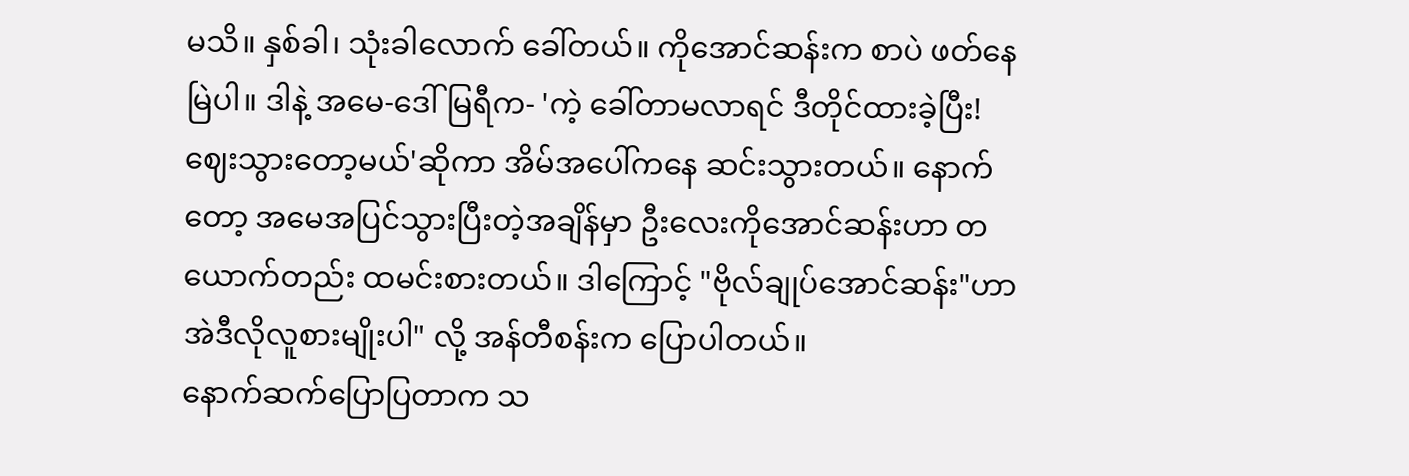မသိ။ နှစ်ခါ၊ သုံးခါလောက် ခေါ်တယ်။ ကိုအောင်ဆန်းက စာပဲ ဖတ်နေမြဲပါ။ ဒါနဲ့ အမေ-ဒေါ်မြရီက- 'ကဲ့ ခေါ်တာမလာရင် ဒီတိုင်ထားခဲ့ပြီး! ဈေးသွားတော့မယ်'ဆိုကာ အိမ်အပေါ်ကနေ ဆင်းသွားတယ်။ နောက်တော့ အမေအပြင်သွားပြီးတဲ့အချိန်မှာ ဦးလေးကိုအောင်ဆန်းဟာ တယောက်တည်း ထမင်းစားတယ်။ ဒါကြောင့် "ဗိုလ်ချုပ်အောင်ဆန်း"ဟာ အဲဒီလိုလူစားမျိုးပါ" လို့ အန်တီစန်းက ပြောပါတယ်။
နောက်ဆက်ပြောပြတာက သ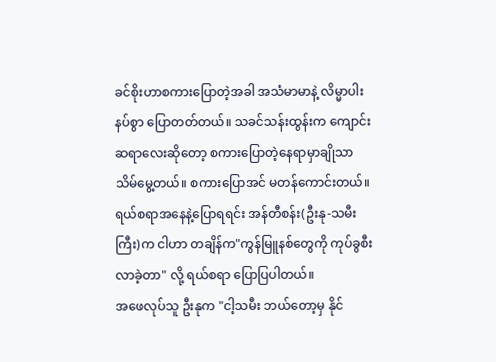ခင်စိုးဟာစကားပြောတဲ့အခါ အသံမာမာနဲ့ လိမ္မာပါးနပ်စွာ ပြောတတ်တယ်။ သခင်သန်းထွန်းက ကျောင်းဆရာလေးဆိုတော့ စကားပြောတဲ့နေရာမှာချိုသာသိမ်မွေ့တယ်။ စကားပြောအင် မတန်ကောင်းတယ်။
ရယ်စရာအနေနဲ့ပြောရရင်း အန်တီစန်း(ဦးနု-သမီးကြီး)က ငါဟာ တချိန်က"ကွန်မြူနစ်တွေကို ကုပ်ခွစီးလာခဲ့တာ" လို့ ရယ်စရာ ပြောပြပါတယ်။
အဖေလုပ်သူ ဦးနုက "ငါ့သမီး ဘယ်တော့မှ နိုင်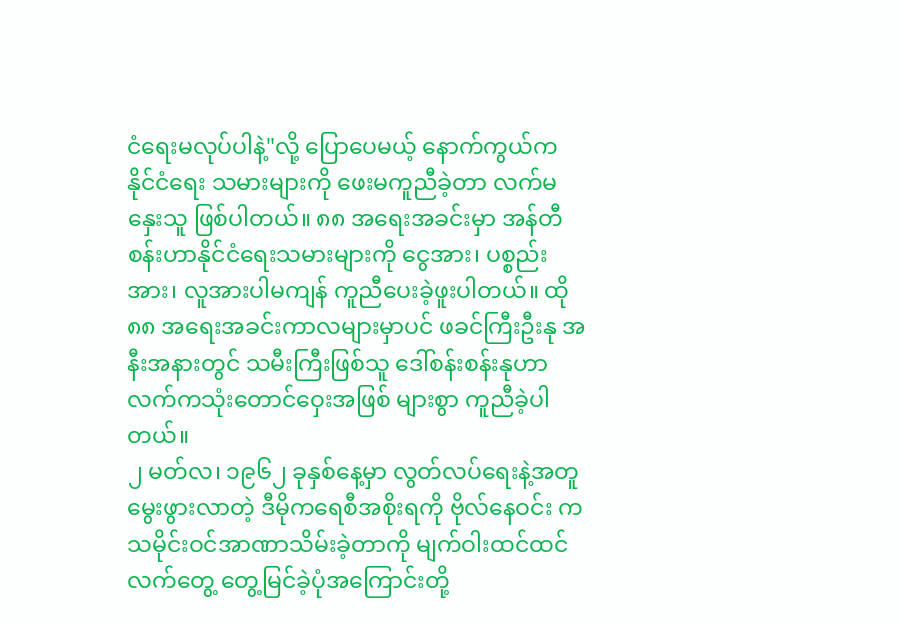ငံရေးမလုပ်ပါနဲ့"လို့ ပြောပေမယ့် နောက်ကွယ်က နိုင်ငံရေး သမားများကို ဖေးမကူညီခဲ့တာ လက်မနှေးသူ ဖြစ်ပါတယ်။ ၈၈ အရေးအခင်းမှာ အန်တီစန်းဟာနိုင်ငံရေးသမားများကို ငွေအား၊ ပစ္စည်းအား၊ လူအားပါမကျန် ကူညီပေးခဲ့ဖူးပါတယ်။ ထို ၈၈ အရေးအခင်းကာလများမှာပင် ဖခင်ကြီးဦးနု အနီးအနားတွင် သမီးကြီးဖြစ်သူ ဒေါ်စန်းစန်းနုဟာ လက်ကသုံးတောင်ဝှေးအဖြစ် များစွာ ကူညီခဲ့ပါတယ်။
၂ မတ်လ၊ ၁၉၆၂ ခုနှစ်နေ့မှာ လွတ်လပ်ရေးနဲ့အတူ မွေးဖွားလာတဲ့ ဒီမိုကရေစီအစိုးရကို ဗိုလ်နေဝင်း က သမိုင်းဝင်အာဏာသိမ်းခဲ့တာကို မျက်ဝါးထင်ထင် လက်တွေ့ တွေ့မြင်ခဲ့ပုံအကြောင်းတို့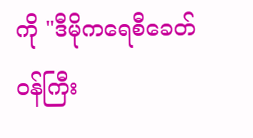ကို "ဒီမိုကရေစီခေတ်ဝန်ကြီး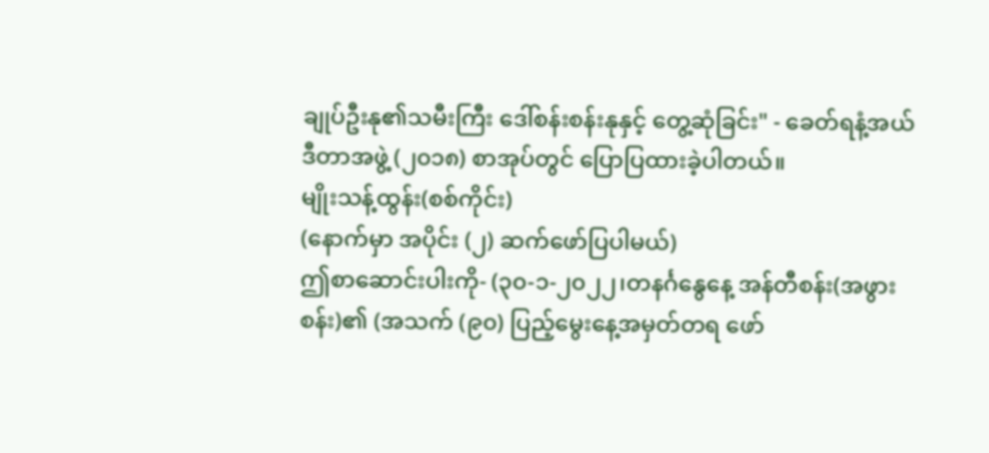ချုပ်ဦးနု၏သမီးကြီး ဒေါ်စန်းစန်းနုနှင့် တွေ့ဆုံခြင်း" - ခေတ်ရနံ့အယ်ဒီတာအဖွဲ့ (၂၀၁၈) စာအုပ်တွင် ပြောပြထားခဲ့ပါတယ်။
မျိုးသန့်ထွန်း(စစ်ကိုင်း)
(နောက်မှာ အပိုင်း (၂) ဆက်ဖော်ပြပါမယ်)
ဤစာဆောင်းပါးကို- (၃၀-၁-၂၀၂၂၊တနင်္ဂနွေနေ့ အန်တီစန်း(အဖွားစန်း)၏ (အသက် (၉၀) ပြည့်မွေးနေ့အမှတ်တရ ဖော်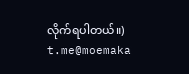လိုက်ရပါတယ်။)
t.me@moemaka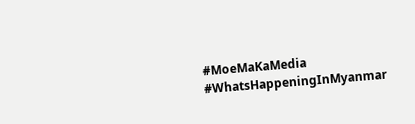#MoeMaKaMedia
#WhatsHappeningInMyanmar